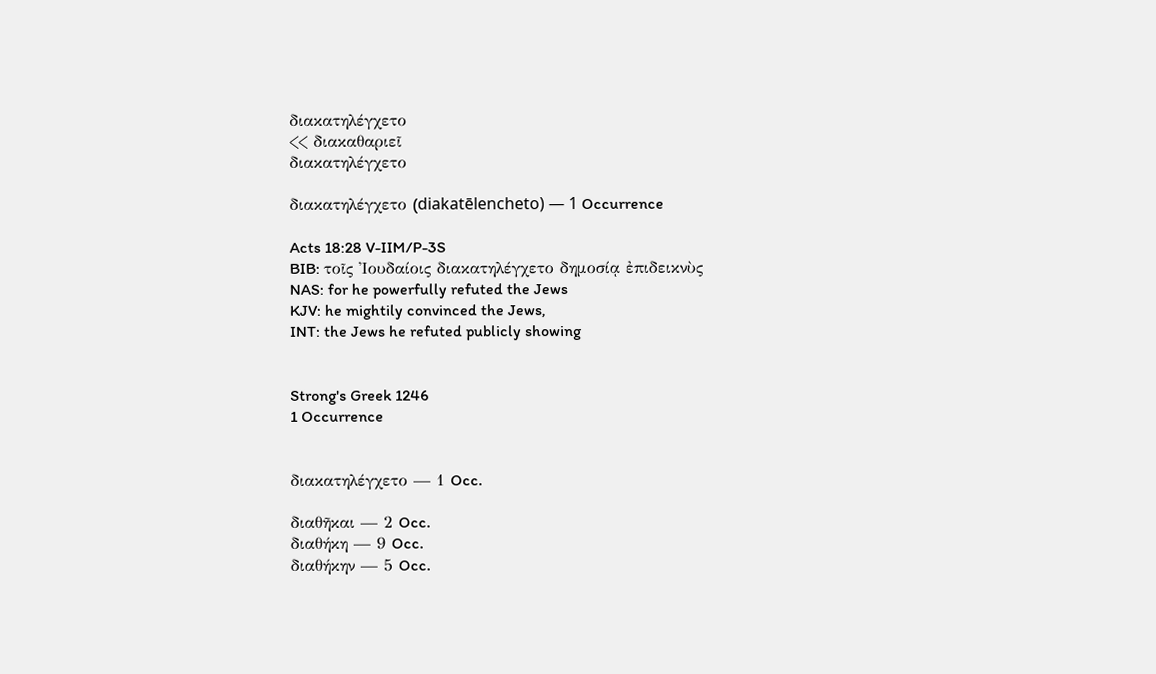διακατηλέγχετο
<< διακαθαριεῖ
διακατηλέγχετο

διακατηλέγχετο (diakatēlencheto) — 1 Occurrence

Acts 18:28 V-IIM/P-3S
BIB: τοῖς Ἰουδαίοις διακατηλέγχετο δημοσίᾳ ἐπιδεικνὺς
NAS: for he powerfully refuted the Jews
KJV: he mightily convinced the Jews,
INT: the Jews he refuted publicly showing


Strong's Greek 1246
1 Occurrence


διακατηλέγχετο — 1 Occ.

διαθῆκαι — 2 Occ.
διαθήκη — 9 Occ.
διαθήκην — 5 Occ.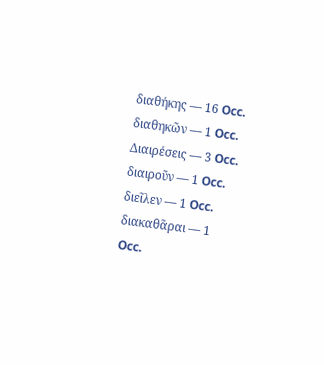διαθήκης — 16 Occ.
διαθηκῶν — 1 Occ.
Διαιρέσεις — 3 Occ.
διαιροῦν — 1 Occ.
διεῖλεν — 1 Occ.
διακαθᾶραι — 1 Occ.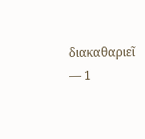διακαθαριεῖ — 1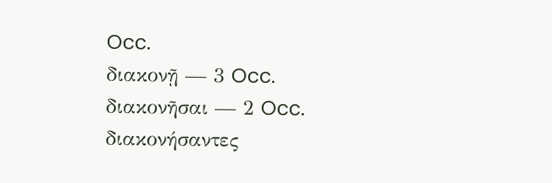Occ.
διακονῇ — 3 Occ.
διακονῆσαι — 2 Occ.
διακονήσαντες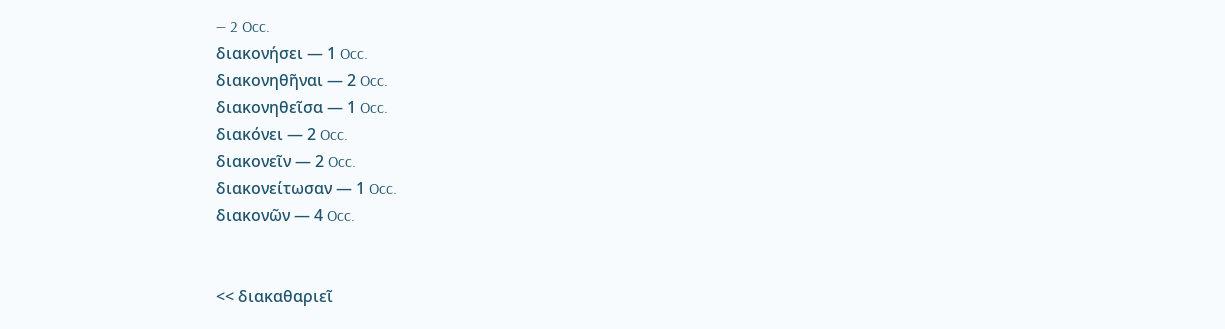— 2 Occ.
διακονήσει — 1 Occ.
διακονηθῆναι — 2 Occ.
διακονηθεῖσα — 1 Occ.
διακόνει — 2 Occ.
διακονεῖν — 2 Occ.
διακονείτωσαν — 1 Occ.
διακονῶν — 4 Occ.


<< διακαθαριεῖ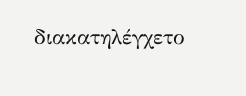διακατηλέγχετο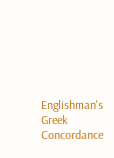Englishman's Greek Concordance